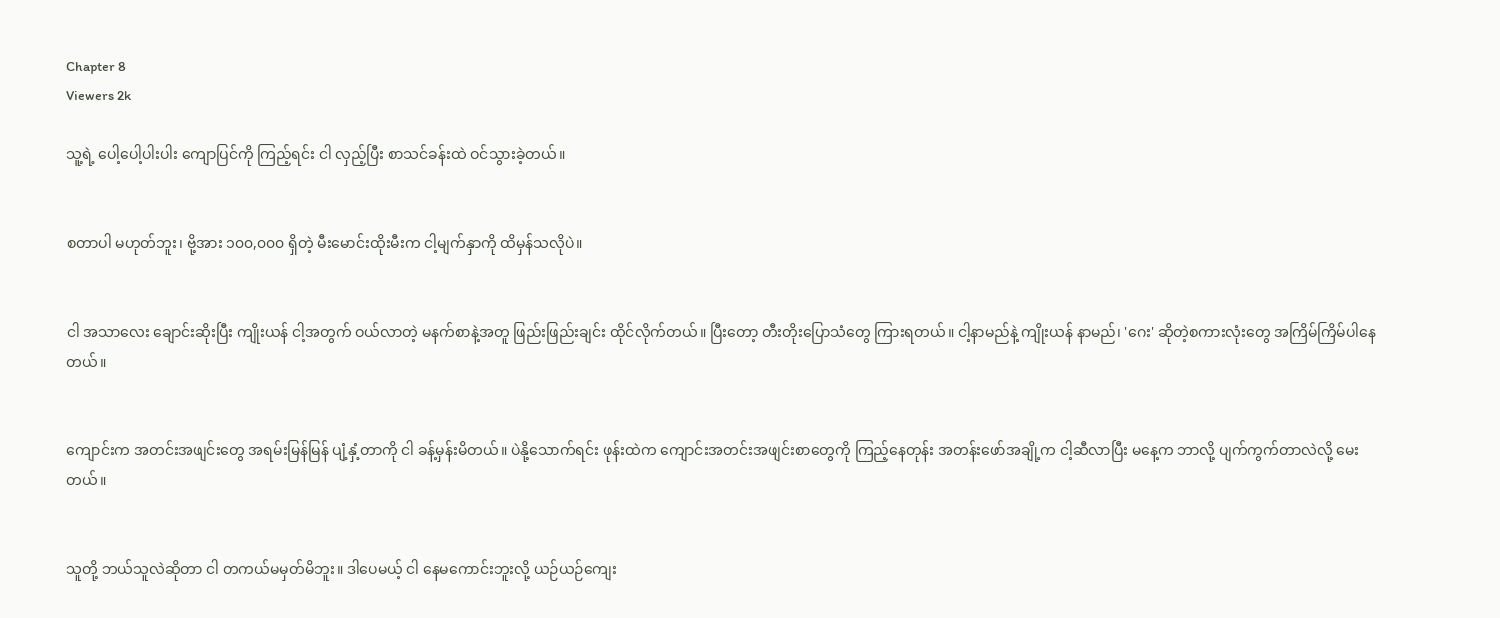Chapter 8
Viewers 2k

သူ့ရဲ့ ပေါ့ပေါ့ပါးပါး ကျောပြင်ကို ကြည့်ရင်း ငါ လှည့်ပြီး စာသင်ခန်းထဲ ဝင်သွားခဲ့တယ်။


စတာပါ မဟုတ်ဘူး၊ ဗို့အား ၁၀၀,၀၀၀ ရှိတဲ့ မီးမောင်းထိုးမီးက ငါ့မျက်နှာကို ထိမှန်သလိုပဲ။


ငါ အသာလေး ချောင်းဆိုးပြီး ကျိုးယန် ငါ့အတွက် ဝယ်လာတဲ့ မနက်စာနဲ့အတူ ဖြည်းဖြည်းချင်း ထိုင်လိုက်တယ်။ ပြီးတော့ တီးတိုးပြောသံတွေ ကြားရတယ်။ ငါ့နာမည်နဲ့ ကျိုးယန် နာမည်၊ 'ဂေး' ဆိုတဲ့စကားလုံးတွေ အကြိမ်ကြိမ်ပါနေတယ်။


ကျောင်းက အတင်းအဖျင်းတွေ အရမ်းမြန်မြန် ပျံ့နှံ့တာကို ငါ ခန့်မှန်းမိတယ်။ ပဲနို့သောက်ရင်း ဖုန်းထဲက ကျောင်းအတင်းအဖျင်းစာတွေကို ကြည့်နေတုန်း အတန်းဖော်အချို့က ငါ့ဆီလာပြီး မနေ့က ဘာလို့ ပျက်ကွက်တာလဲလို့ မေးတယ်။


သူတို့ ဘယ်သူလဲဆိုတာ ငါ တကယ်မမှတ်မိဘူး။ ဒါပေမယ့် ငါ နေမကောင်းဘူးလို့ ယဉ်ယဉ်ကျေး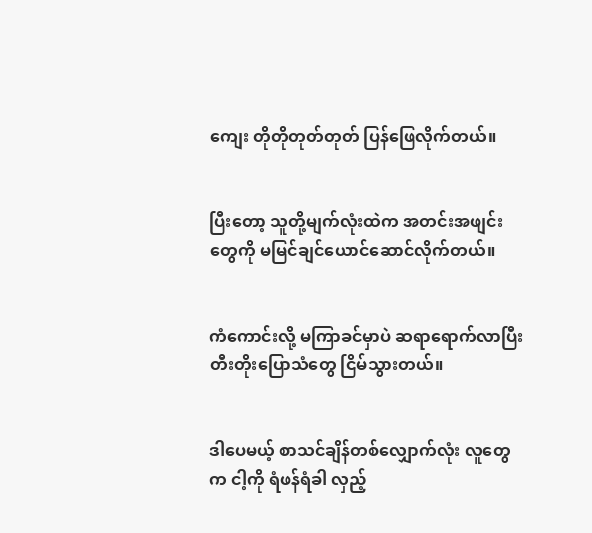ကျေး တိုတိုတုတ်တုတ် ပြန်ဖြေလိုက်တယ်။


ပြီးတော့ သူတို့မျက်လုံးထဲက အတင်းအဖျင်းတွေကို မမြင်ချင်ယောင်ဆောင်လိုက်တယ်။


ကံကောင်းလို့ မကြာခင်မှာပဲ ဆရာရောက်လာပြီး တီးတိုးပြောသံတွေ ငြိမ်သွားတယ်။


ဒါပေမယ့် စာသင်ချိန်တစ်လျှောက်လုံး လူတွေက ငါ့ကို ရံဖန်ရံခါ လှည့်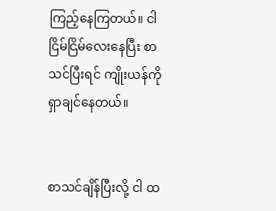ကြည့်နေကြတယ်။ ငါ ငြိမ်ငြိမ်လေးနေပြီး စာသင်ပြီးရင် ကျိုးယန်ကို ရှာချင်နေတယ်။


စာသင်ချိန်ပြီးလို့ ငါ ထ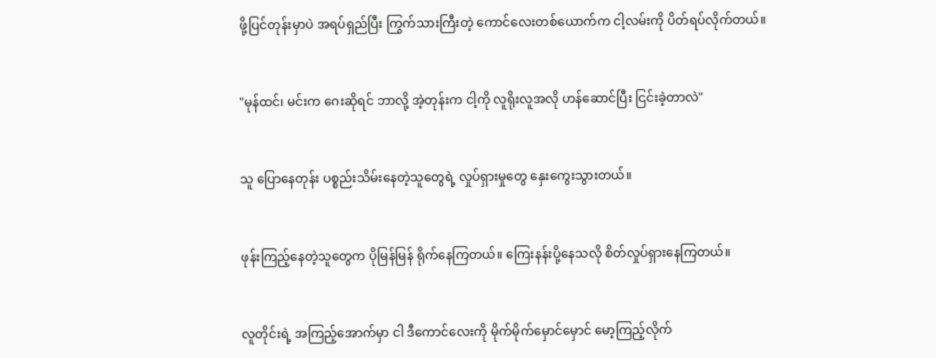ဖို့ပြင်တုန်းမှာပဲ အရပ်ရှည်ပြီး ကြွက်သားကြီးတဲ့ ကောင်လေးတစ်ယောက်က ငါ့လမ်းကို ပိတ်ရပ်လိုက်တယ်။


"မုန်ထင်၊ မင်းက ဂေးဆိုရင် ဘာလို့ အဲ့တုန်းက ငါ့ကို လူရိုးလူအလို ဟန်ဆောင်ပြီး ငြင်းခဲ့တာလဲ"


သူ ပြောနေတုန်း ပစ္စည်းသိမ်းနေတဲ့သူတွေရဲ့ လှုပ်ရှားမှုတွေ နှေးကွေးသွားတယ်။


ဖုန်းကြည့်နေတဲ့သူတွေက ပိုမြန်မြန် ရိုက်နေကြတယ်။ ကြေးနန်းပို့နေသလို စိတ်လှုပ်ရှားနေကြတယ်။


လူတိုင်းရဲ့ အကြည့်အောက်မှာ ငါ ဒီကောင်လေးကို မိုက်မိုက်မှောင်မှောင် မော့ကြည့်လိုက်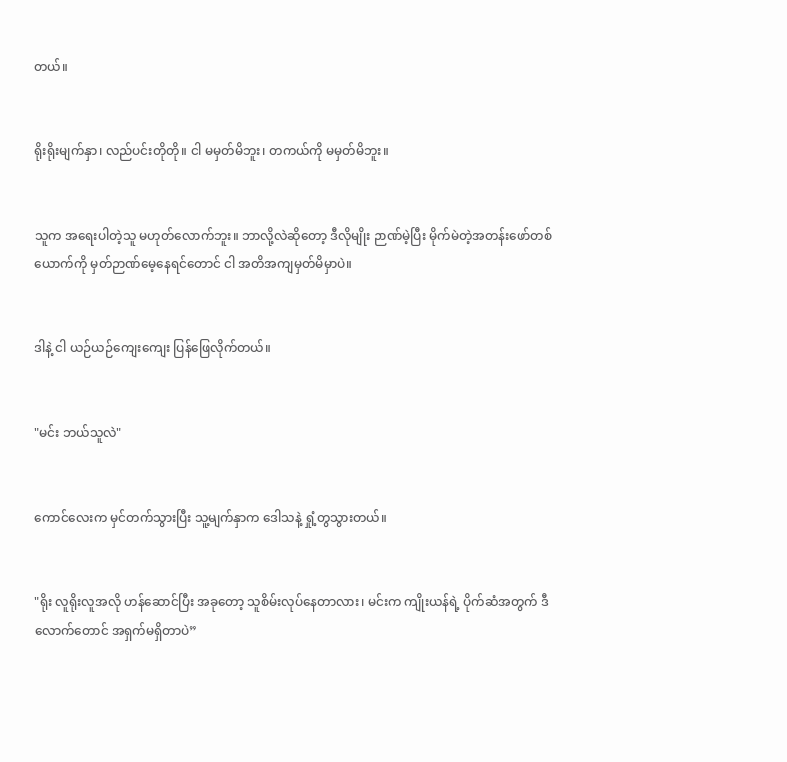တယ်။


ရိုးရိုးမျက်နှာ၊ လည်ပင်းတိုတို။ ငါ မမှတ်မိဘူး၊ တကယ်ကို မမှတ်မိဘူး။


သူက အရေးပါတဲ့သူ မဟုတ်လောက်ဘူး။ ဘာလို့လဲဆိုတော့ ဒီလိုမျိုး ဉာဏ်မဲ့ပြီး မိုက်မဲတဲ့အတန်းဖော်တစ်ယောက်ကို မှတ်ဉာဏ်မေ့နေရင်တောင် ငါ အတိအကျမှတ်မိမှာပဲ။


ဒါနဲ့ ငါ ယဉ်ယဉ်ကျေးကျေး ပြန်ဖြေလိုက်တယ်။


"မင်း ဘယ်သူလဲ"


ကောင်လေးက မှင်တက်သွားပြီး သူ့မျက်နှာက ဒေါသနဲ့ ရှုံ့တွသွားတယ်။


"ရိုး လူရိုးလူအလို ဟန်ဆောင်ပြီး အခုတော့ သူစိမ်းလုပ်နေတာလား၊ မင်းက ကျိုးယန်ရဲ့ ပိုက်ဆံအတွက် ဒီလောက်တောင် အရှက်မရှိတာပဲ”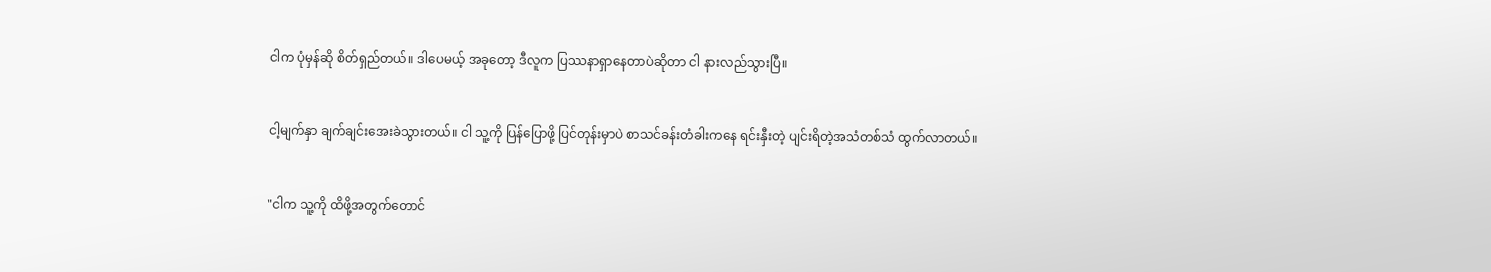ငါက ပုံမှန်ဆို စိတ်ရှည်တယ်။ ဒါပေမယ့် အခုတော့ ဒီလူက ပြဿနာရှာနေတာပဲဆိုတာ ငါ နားလည်သွားပြီ။


ငါ့မျက်နှာ ချက်ချင်းအေးခဲသွားတယ်။ ငါ သူ့ကို ပြန်ပြောဖို့ ပြင်တုန်းမှာပဲ စာသင်ခန်းတံခါးကနေ ရင်းနှီးတဲ့ ပျင်းရိတဲ့အသံတစ်သံ ထွက်လာတယ်။


"ငါက သူ့ကို ထိဖို့အတွက်တောင်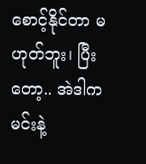စောင့်‌နိုင်တာ မဟုတ်ဘူး၊ ပြီးတော့.. အဲဒါက မင်းနဲ့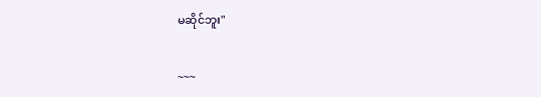မဆိုင်ဘူး"


~~~